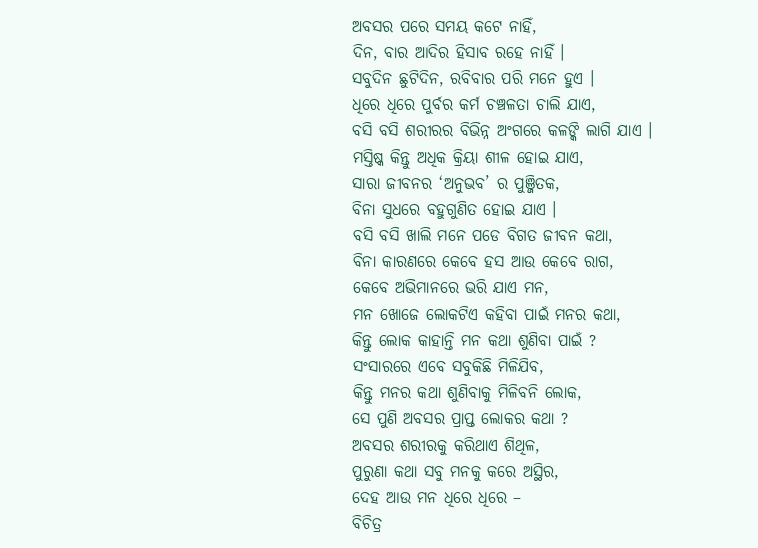ଅବସର ପରେ ସମୟ କଟେ ନାହିଁ,
ଦିନ, ବାର ଆଦିର ହିସାବ ରହେ ନାହିଁ ।
ସବୁଦିନ ଛୁଟିଦିନ, ରବିବାର ପରି ମନେ ହୁଏ ।
ଧିରେ ଧିରେ ପୁର୍ବର କର୍ମ ଚଞ୍ଚଳତା ଚାଲି ଯାଏ,
ବସି ବସି ଶରୀରର ବିଭିନ୍ନ ଅଂଗରେ କଳଙ୍କି ଲାଗି ଯାଏ ।
ମସ୍ତିଷ୍କ କିନ୍ତୁ ଅଧିକ କ୍ରିୟା ଶୀଳ ହୋଇ ଯାଏ,
ସାରା ଜୀବନର ‘ଅନୁଭବ’ ର ପୁଞ୍ଜିତକ,
ବିନା ସୁଧରେ ବହୁଗୁଣିତ ହୋଇ ଯାଏ ।
ବସି ବସି ଖାଲି ମନେ ପଡେ ବିଗତ ଜୀବନ କଥା,
ବିନା କାରଣରେ କେବେ ହସ ଆଉ କେବେ ରାଗ,
କେବେ ଅଭିମାନରେ ଭରି ଯାଏ ମନ,
ମନ ଖୋଜେ ଲୋକଟିଏ କହିବା ପାଇଁ ମନର କଥା,
କିନ୍ତୁ ଲୋକ କାହାନ୍ତି ମନ କଥା ଶୁଣିବା ପାଇଁ ?
ସଂସାରରେ ଏବେ ସବୁକିଛି ମିଳିଯିବ,
କିନ୍ତୁ ମନର କଥା ଶୁଣିବାକୁ ମିଳିବନି ଲୋକ,
ସେ ପୁଣି ଅବସର ପ୍ରାପ୍ତ ଲୋକର କଥା ?
ଅବସର ଶରୀରକୁ କରିଥାଏ ଶିଥିଳ,
ପୁରୁଣା କଥା ସବୁ ମନକୁ କରେ ଅସ୍ଥିର,
ଦେହ ଆଉ ମନ ଧିରେ ଧିରେ –
ବିଚିତ୍ର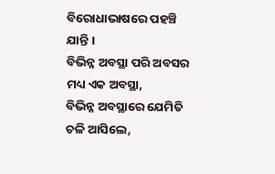ବିରୋଧାଭାଷରେ ପହଞ୍ଚି ଯାନ୍ତି ।
ବିଭିନ୍ନ ଅବସ୍ଥା ପରି ଅବସର ମଧ୍ୟ ଏକ ଅବସ୍ଥା,
ବିଭିନ୍ନ ଅବସ୍ଥାରେ ଯେମିତି ଚଳି ଆସିଲେ,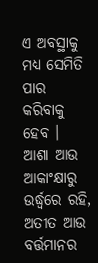ଏ ଅବସ୍ଥାକୁ ମଧ୍ୟ ସେମିତି ପାର କରିବାକୁ ହେବ ।
ଆଶା ଆଉ ଆକାଂକ୍ଷାରୁ ଉର୍ଦ୍ଧ୍ଵରେ ରହି,
ଅତୀତ ଆଉ ବର୍ତ୍ତମାନର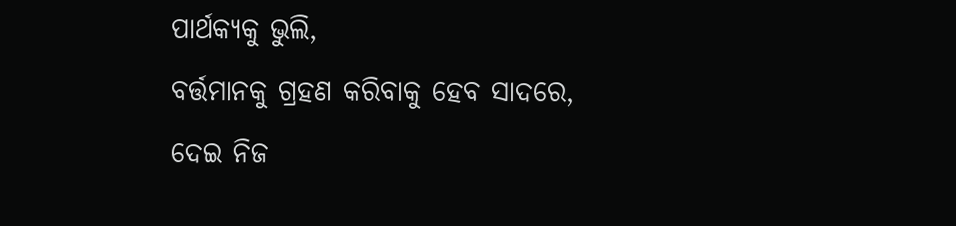ପାର୍ଥକ୍ୟକୁ ଭୁଲି,
ବର୍ତ୍ତମାନକୁ ଗ୍ରହଣ କରିବାକୁ ହେବ ସାଦରେ,
ଦେଇ ନିଜ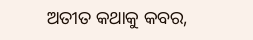ଅତୀତ କଥାକୁ କବର,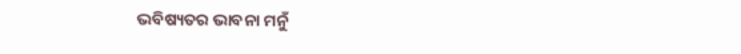ଭବିଷ୍ୟତର ଭାବନା ମନୁଁ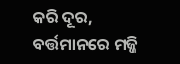କରି ଦୂର,
ବର୍ତ୍ତମାନରେ ମଜ୍ଜି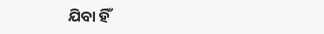ଯିବା ହିଁ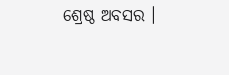ଶ୍ରେଷ୍ଠ ଅବସର ।